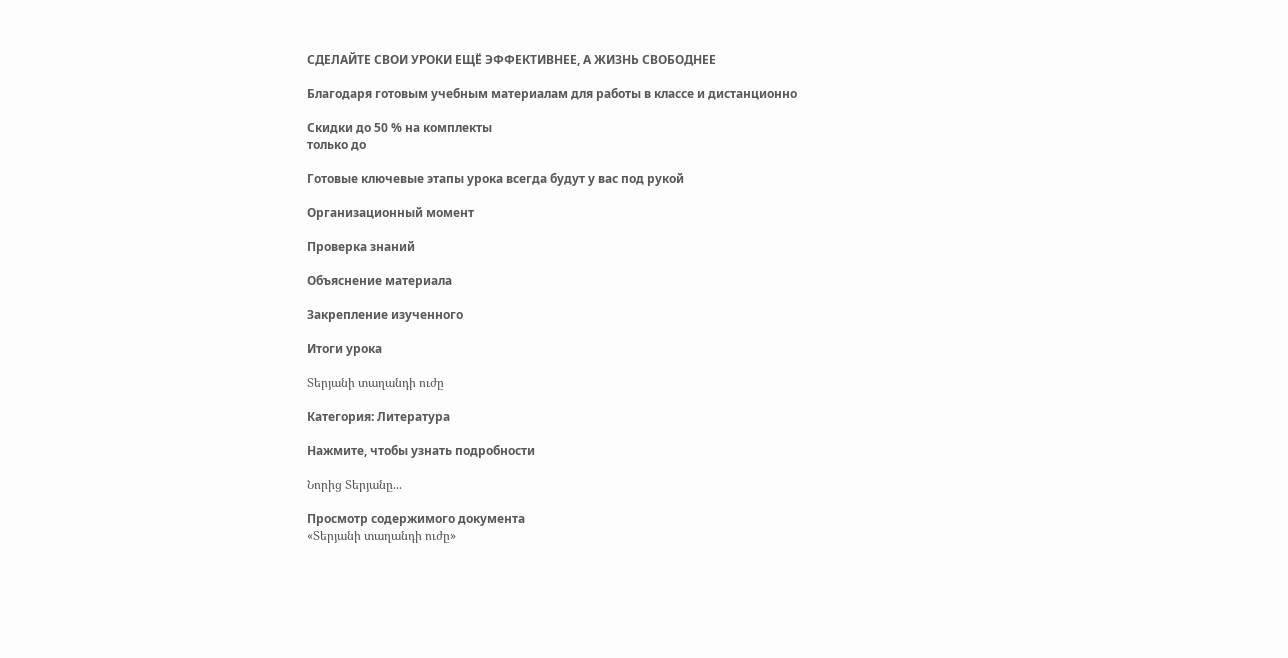СДЕЛАЙТЕ СВОИ УРОКИ ЕЩЁ ЭФФЕКТИВНЕЕ, А ЖИЗНЬ СВОБОДНЕЕ

Благодаря готовым учебным материалам для работы в классе и дистанционно

Скидки до 50 % на комплекты
только до

Готовые ключевые этапы урока всегда будут у вас под рукой

Организационный момент

Проверка знаний

Объяснение материала

Закрепление изученного

Итоги урока

Տերյանի տաղանդի ուժը

Категория: Литература

Нажмите, чтобы узнать подробности

Նորից Տերյանը...

Просмотр содержимого документа
«Տերյանի տաղանդի ուժը»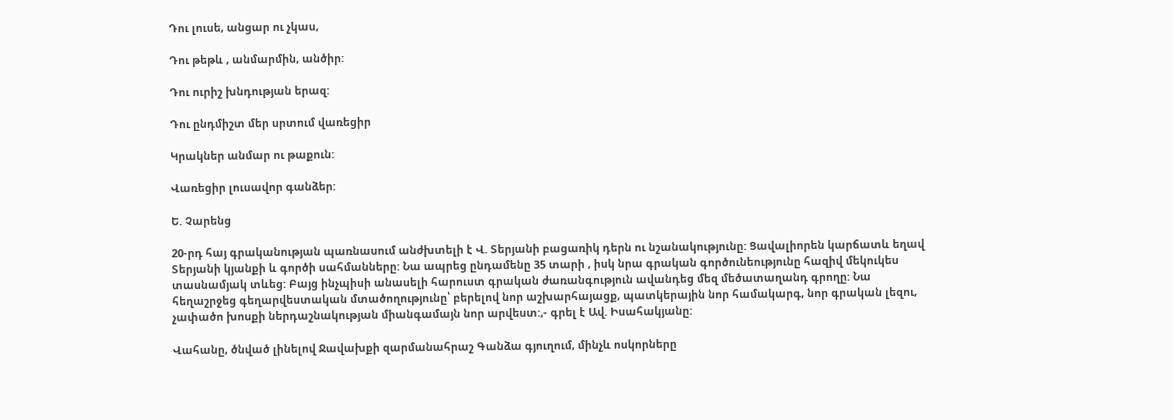Դու լուսե, անցար ու չկաս,

Դու թեթև , անմարմին, անծիր:

Դու ուրիշ խնդության երազ:

Դու ընդմիշտ մեր սրտում վառեցիր

Կրակներ անմար ու թաքուն:

Վառեցիր լուսավոր գանձեր:

Ե. Չարենց

20-րդ հայ գրականության պառնասում անժխտելի է Վ. Տերյանի բացառիկ դերն ու նշանակությունը: Ցավալիորեն կարճատև եղավ Տերյանի կյանքի և գործի սահմանները: Նա ապրեց ընդամենը 35 տարի , իսկ նրա գրական գործունեությունը հազիվ մեկուկես տասնամյակ տևեց: Բայց ինչպիսի անասելի հարուստ գրական ժառանգություն ավանդեց մեզ մեծատաղանդ գրողը: Նա հեղաշրջեց գեղարվեստական մտածողությունը՝ բերելով նոր աշխարհայացք, պատկերային նոր համակարգ, նոր գրական լեզու, չափածո խոսքի ներդաշնակության միանգամայն նոր արվեստ:,- գրել է Ավ. Իսահակյանը:

Վահանը, ծնված լինելով Ջավախքի զարմանահրաշ Գանձա գյուղում, մինչև ոսկորները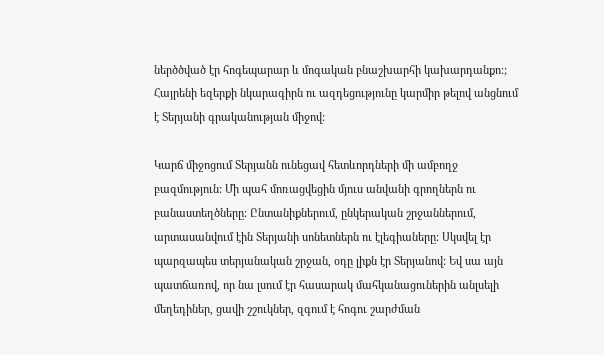ներծծված էր հոգեպարար և մոգական բնաշխարհի կախարդանքո:; Հայրենի եզերքի նկարագիրն ու ազդեցությունը կարմիր թելով անցնում է Տերյանի գրականության միջով:

Կարճ միջոցում Տերյանն ունեցավ հետևորդների մի ամբողջ բազմություն: Մի պահ մոռացվեցին մյուս անվանի գրողներն ու բանաստեղծները: Ընտանիքներում, ընկերական շրջաններում, արտասանվում էին Տերյանի սոնետներն ու էլեգիաները: Սկսվել էր պարզապես տերյանական շրջան, օդը լիքն էր Տերյանով: Եվ սա այն պատճառով, որ նա լսում էր հասարակ մահկանացուներին անլսելի մեղեդիներ, ցավի շշուկներ, զգում է հոգու շարժման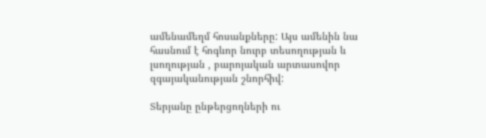ամենամեղմ հոսանքները: Այս ամենին նա հասնում է հոգևոր նուրբ տեսողության և լսողության , բարոյական արտասովոր զգայականության շնորհիվ:

Տերյանը ընթերցողների ու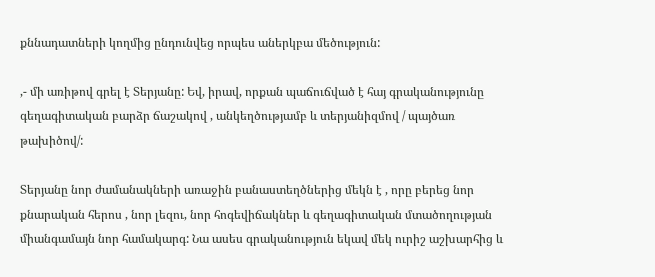քննադատների կողմից ընդունվեց որպես աներկբա մեծություն:

,- մի առիթով գրել է Տերյանը: Եվ, իրավ, որքան պաճուճված է հայ գրականությունը գեղագիտական բարձր ճաշակով , անկեղծությամբ և տերյանիզմով / պայծառ թախիծով/:

Տերյանը նոր ժամանակների առաջին բանաստեղծներից մեկն է , որը բերեց նոր քնարական հերոս , նոր լեզու, նոր հոգեվիճակներ և գեղագիտական մտածողության միանգամայն նոր համակարգ: Նա ասես գրականություն եկավ մեկ ուրիշ աշխարհից և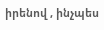իրենով , ինչպես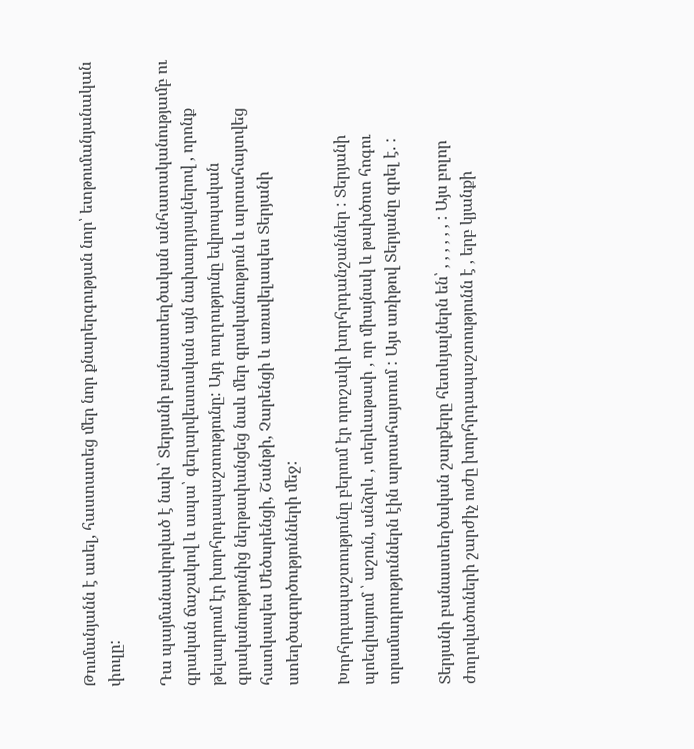Թումանյանն է ասել, հաստատեց մեր նոր քնարերգության նոր՝ ետթումանյանական փուլը:

Դա պայմանավորված է նախ՝ Տերյանի բանաստեղծական անհատականությամբ ու գրական ճաշակով և ապա՝ գեղարվեստական այն նախադրյալներով , որոնք թելադրում էր խորհրդապաշտությունը: Այդ ուղղությունը եվրոպական գրականությունից ներթափանցեց նաև մեր գրականություն և արտահայտվեց հատկապես Մեծարենցի, Շանթի, Չարենցի և առավելապես Տերյանի ստեղծագործությունների մեջ:

Խորհրդապաշտությունը բերում էր որոշակի խորհրդանշաններ : Տերյանի պոեզիայում ՝ աշուն, անձրև , տերևաթափ , որ միայնակ և թախծոտ հոգու տրամադրություններն էին արտահայտում : Այս առիթով Տերյանը գրել է. :

Տերյանի բանաստեղծական շարքերը հետևյալներն են՝ , , , , , , : Այս բոլոր ժողովածուների շարժիչ ուժը խորհրդապաշտությունն է , երբ կյանքի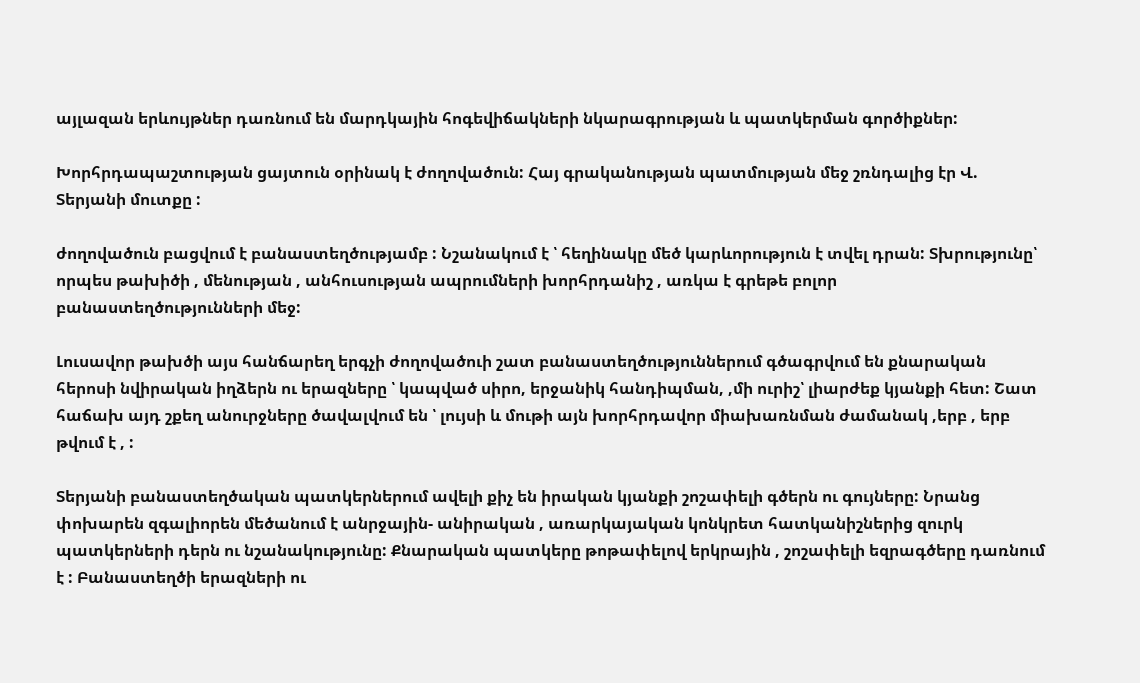այլազան երևույթներ դառնում են մարդկային հոգեվիճակների նկարագրության և պատկերման գործիքներ:

Խորհրդապաշտության ցայտուն օրինակ է ժողովածուն: Հայ գրականության պատմության մեջ շռնդալից էր Վ. Տերյանի մուտքը :

ժողովածուն բացվում է բանաստեղծությամբ : Նշանակում է ՝ հեղինակը մեծ կարևորություն է տվել դրան: Տխրությունը՝ որպես թախիծի , մենության , անհուսության ապրումների խորհրդանիշ , առկա է գրեթե բոլոր բանաստեղծությունների մեջ:

Լուսավոր թախծի այս հանճարեղ երգչի ժողովածուի շատ բանաստեղծություններում գծագրվում են քնարական հերոսի նվիրական իղձերն ու երազները ՝ կապված սիրո, երջանիկ հանդիպման, ,մի ուրիշ՝ լիարժեք կյանքի հետ: Շատ հաճախ այդ շքեղ անուրջները ծավալվում են ՝ լույսի և մութի այն խորհրդավոր միախառնման ժամանակ ,երբ , երբ թվում է , :

Տերյանի բանաստեղծական պատկերներում ավելի քիչ են իրական կյանքի շոշափելի գծերն ու գույները: Նրանց փոխարեն զգալիորեն մեծանում է անրջային- անիրական , առարկայական կոնկրետ հատկանիշներից զուրկ պատկերների դերն ու նշանակությունը: Քնարական պատկերը թոթափելով երկրային , շոշափելի եզրագծերը դառնում է : Բանաստեղծի երազների ու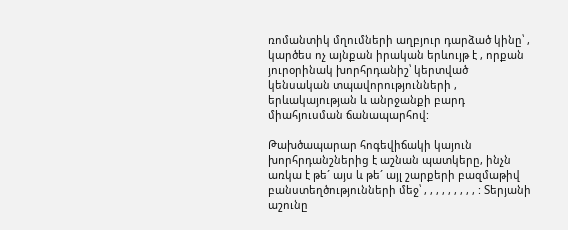ռոմանտիկ մղումների աղբյուր դարձած կինը՝ , կարծես ոչ այնքան իրական երևույթ է , որքան յուրօրինակ խորհրդանիշ՝ կերտված կենսական տպավորությունների , երևակայության և անրջանքի բարդ միահյուսման ճանապարհով:

Թախծապարար հոգեվիճակի կայուն խորհրդանշներից է աշնան պատկերը, ինչն առկա է թե´ այս և թե´ այլ շարքերի բազմաթիվ բանստեղծությունների մեջ՝ , , , , , , , , , : Տերյանի աշունը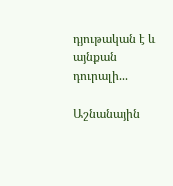դյութական է և այնքան դուրալի...

Աշնանային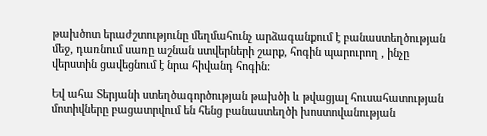թախծոտ երաժշտությունը մեղմահունչ արձագանքում է բանաստեղծության մեջ, դառնում սառը աշնան ստվերների շարք, հոգին պարուրող , ինչը վերստին ցավեցնում է նրա հիվանդ հոգին:

Եվ ահա Տերյանի ստեղծագործության թախծի և թվացյալ հուսահատության մոտիվները բացատրվում են հենց բանաստեղծի խոստովանության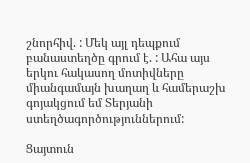շնորհիվ. : Մեկ այլ դեպքում բանաստեղծը գրում է. : Ահա այս երկու հակասող մոտիվները միանգամայն խաղաղ և համերաշխ գոյակցում եմ Տերյանի ստեղծագործություններում:

Ցայտուն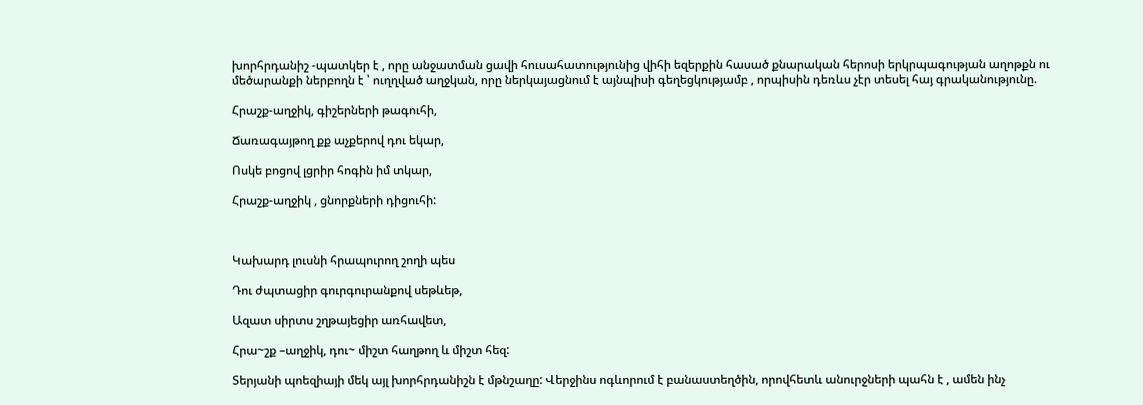խորհրդանիշ -պատկեր է , որը անջատման ցավի հուսահատությունից վիհի եզերքին հասած քնարական հերոսի երկրպագության աղոթքն ու մեծարանքի ներբողն է ՝ ուղղված աղջկան, որը ներկայացնում է այնպիսի գեղեցկությամբ , որպիսին դեռևս չէր տեսել հայ գրականությունը.

Հրաշք-աղջիկ, գիշերների թագուհի,

Ճառագայթող քք աչքերով դու եկար,

Ոսկե բոցով լցրիր հոգին իմ տկար,

Հրաշք-աղջիկ , ցնորքների դիցուհի:



Կախարդ լուսնի հրապուրող շողի պես

Դու ժպտացիր գուրգուրանքով սեթևեթ,

Ազատ սիրտս շղթայեցիր առհավետ,

Հրա~շք –աղջիկ, դու~ միշտ հաղթող և միշտ հեզ:

Տերյանի պոեզիայի մեկ այլ խորհրդանիշն է մթնշաղը: Վերջինս ոգևորում է բանաստեղծին, որովհետև անուրջների պահն է , ամեն ինչ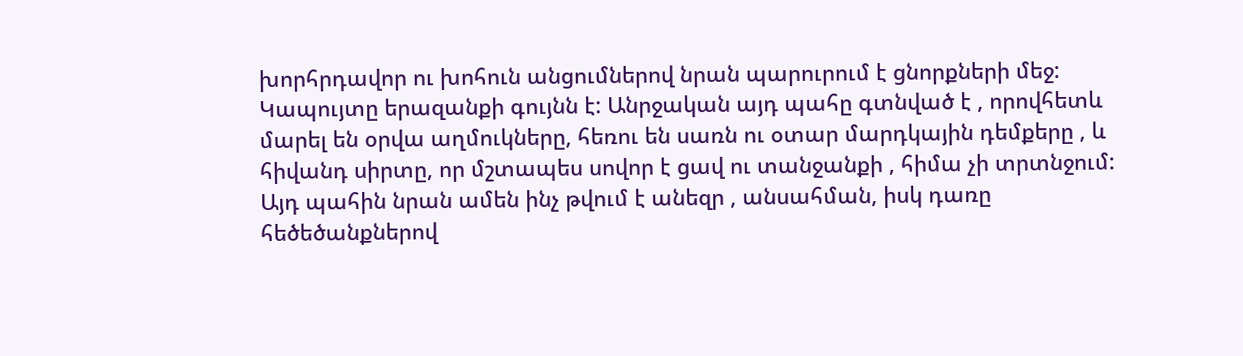խորհրդավոր ու խոհուն անցումներով նրան պարուրում է ցնորքների մեջ: Կապույտը երազանքի գույնն է: Անրջական այդ պահը գտնված է , որովհետև մարել են օրվա աղմուկները, հեռու են սառն ու օտար մարդկային դեմքերը , և հիվանդ սիրտը, որ մշտապես սովոր է ցավ ու տանջանքի , հիմա չի տրտնջում: Այդ պահին նրան ամեն ինչ թվում է անեզր , անսահման, իսկ դառը հեծեծանքներով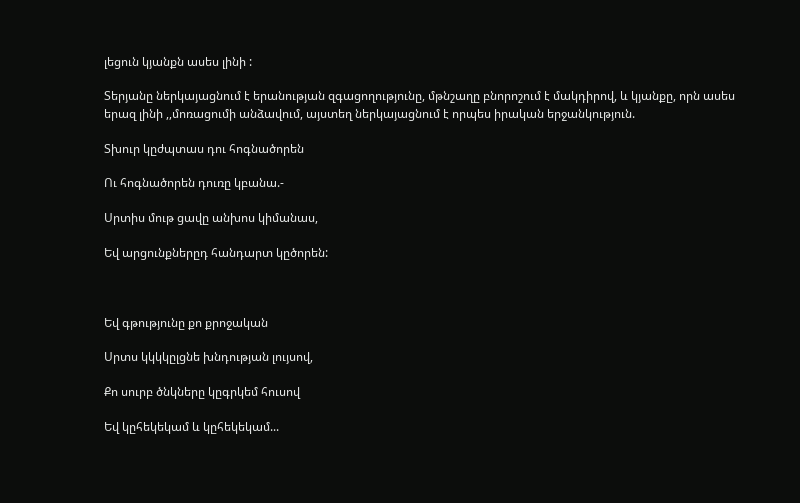լեցուն կյանքն ասես լինի :

Տերյանը ներկայացնում է երանության զգացողությունը, մթնշաղը բնորոշում է մակդիրով, և կյանքը, որն ասես երազ լինի ,,մոռացումի անձավում, այստեղ ներկայացնում է որպես իրական երջանկություն.

Տխուր կըժպտաս դու հոգնածորեն

Ու հոգնածորեն դուռը կբանա.-

Սրտիս մութ ցավը անխոս կիմանաս,

Եվ արցունքներըդ հանդարտ կըծորեն:



Եվ գթությունը քո քրոջական

Սրտս կկկկըլցնե խնդության լույսով,

Քո սուրբ ծնկները կըգրկեմ հուսով

Եվ կըհեկեկամ և կըհեկեկամ...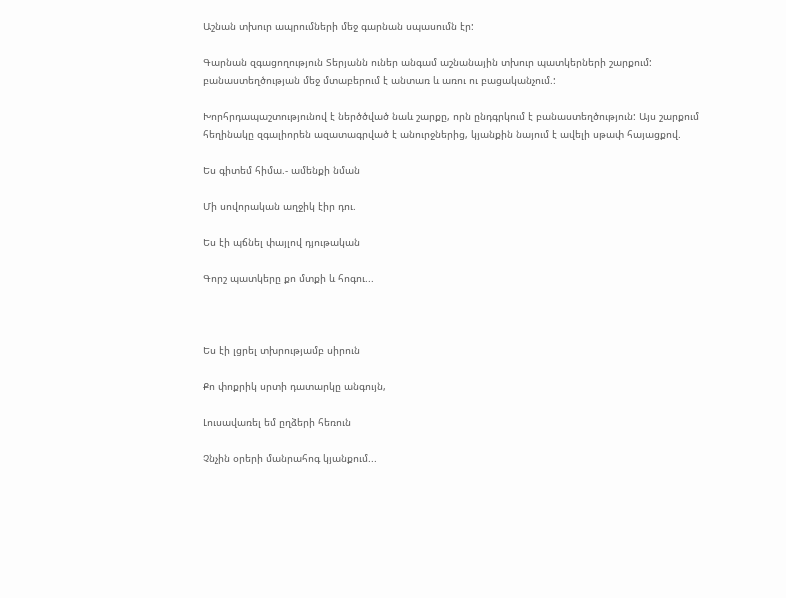Աշնան տխուր ապրումների մեջ գարնան սպասումն էր:

Գարնան զգացողություն Տերյանն ուներ անգամ աշնանային տխուր պատկերների շարքում: բանաստեղծության մեջ մտաբերում է անտառ և առու ու բացականչում.:

Խորհրդապաշտությունով է ներծծված նաև շարքը, որն ընդգրկում է բանաստեղծություն: Այս շարքում հեղինակը զգալիորեն ազատագրված է անուրջներից, կյանքին նայում է ավելի սթափ հայացքով.

Ես գիտեմ հիմա.- ամենքի նման

Մի սովորական աղջիկ էիր դու.

Ես էի պճնել փայլով դյութական

Գորշ պատկերը քո մտքի և հոգու...



Ես էի լցրել տխրությամբ սիրուն

Քո փոքրիկ սրտի դատարկը անգույն,

Լուսավառել եմ ըղձերի հեռուն

Չնչին օրերի մանրահոգ կյանքում...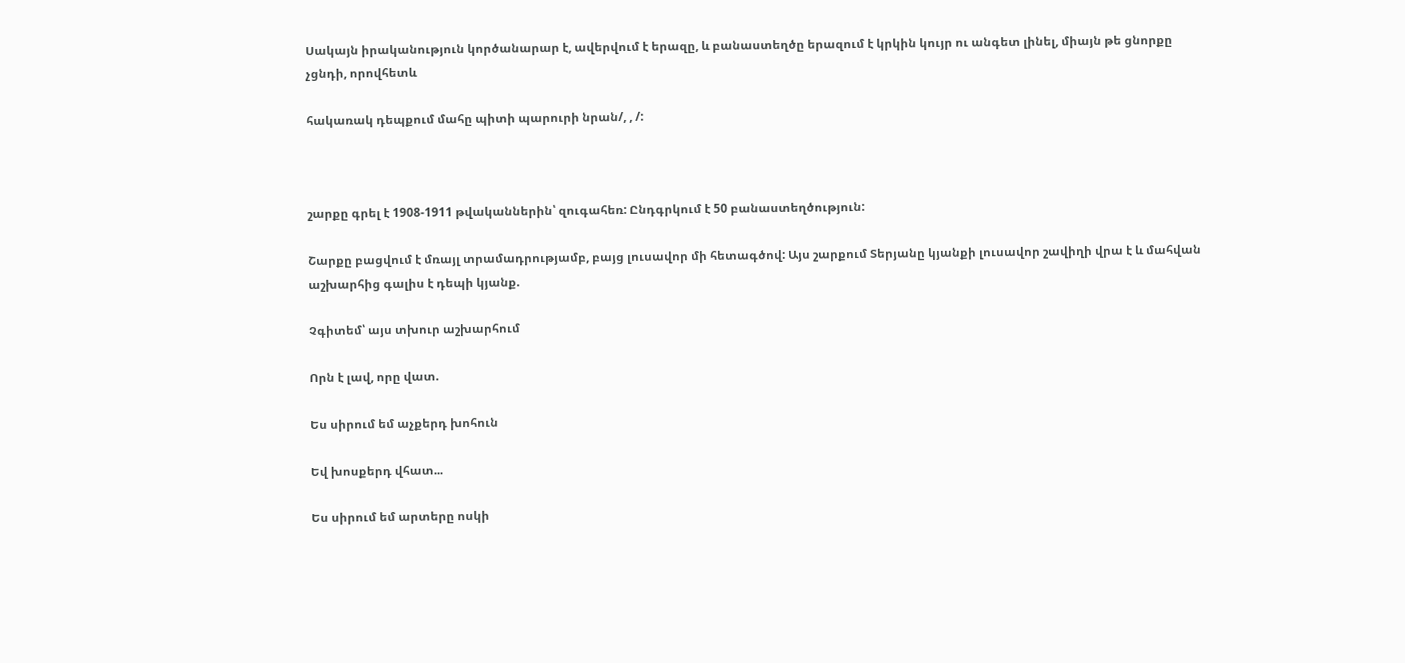Սակայն իրականություն կործանարար է, ավերվում է երազը, և բանաստեղծը երազում է կրկին կույր ու անգետ լինել, միայն թե ցնորքը չցնդի, որովհետև

հակառակ դեպքում մահը պիտի պարուրի նրան/, , /:



շարքը գրել է 1908-1911 թվականներին՝ զուգահեռ: Ընդգրկում է 50 բանաստեղծություն:

Շարքը բացվում է մռայլ տրամադրությամբ, բայց լուսավոր մի հետագծով: Այս շարքում Տերյանը կյանքի լուսավոր շավիղի վրա է և մահվան աշխարհից գալիս է դեպի կյանք.

Չգիտեմ՝ այս տխուր աշխարհում

Որն է լավ, որը վատ.

Ես սիրում եմ աչքերդ խոհուն

Եվ խոսքերդ վհատ...

Ես սիրում եմ արտերը ոսկի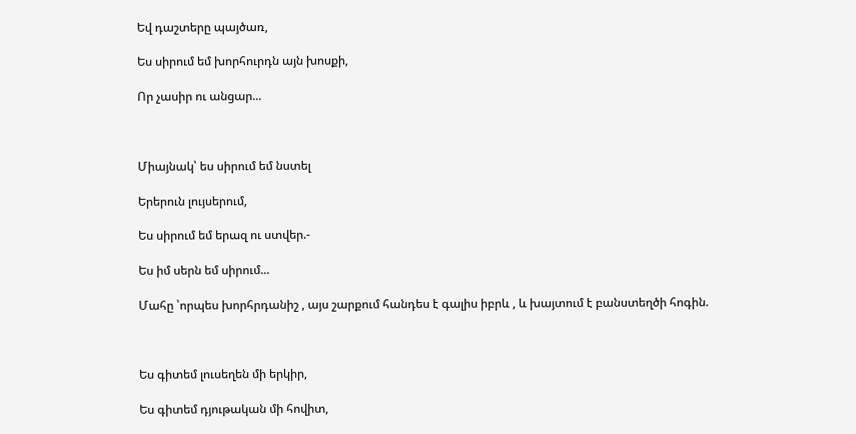Եվ դաշտերը պայծառ,

Ես սիրում եմ խորհուրդն այն խոսքի,

Որ չասիր ու անցար...



Միայնակ՝ ես սիրում եմ նստել

Երերուն լույսերում,

Ես սիրում եմ երազ ու ստվեր.-

Ես իմ սերն եմ սիրում...

Մահը ՝որպես խորհրդանիշ , այս շարքում հանդես է գալիս իբրև , և խայտում է բանստեղծի հոգին.



Ես գիտեմ լուսեղեն մի երկիր,

Ես գիտեմ դյութական մի հովիտ,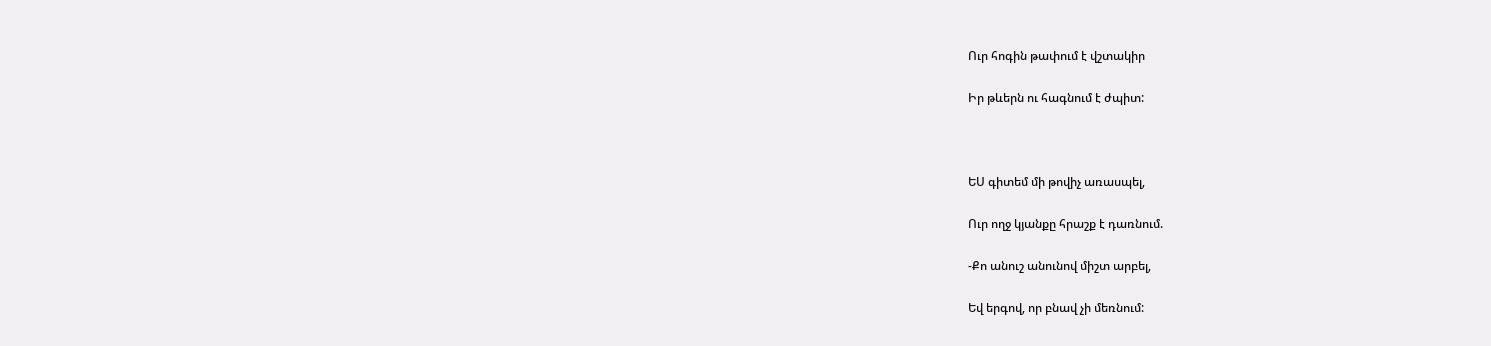Ուր հոգին թափում է վշտակիր

Իր թևերն ու հագնում է ժպիտ:



ԵՍ գիտեմ մի թովիչ առասպել,

Ուր ողջ կյանքը հրաշք է դառնում.

-Քո անուշ անունով միշտ արբել,

Եվ երգով, որ բնավ չի մեռնում: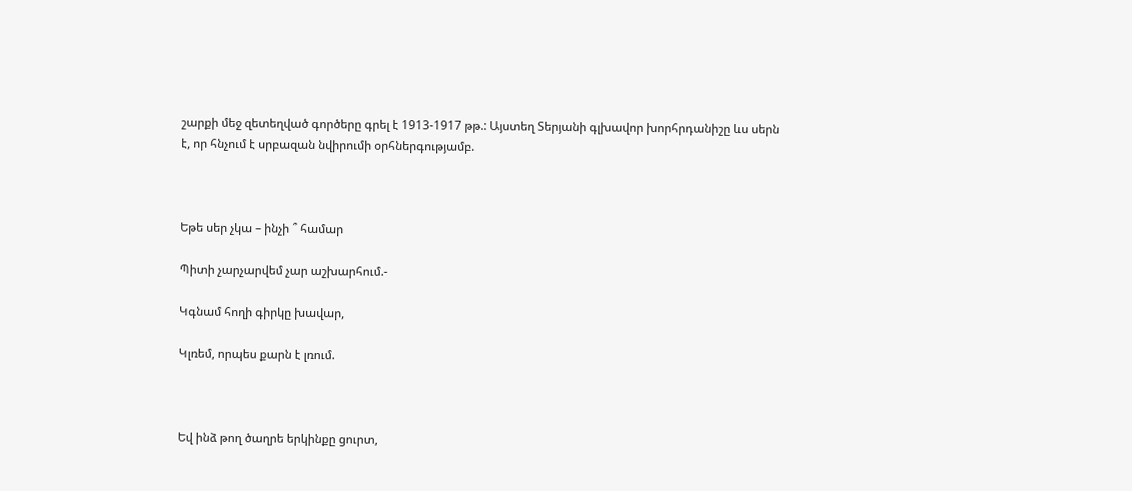շարքի մեջ զետեղված գործերը գրել է 1913-1917 թթ.: Այստեղ Տերյանի գլխավոր խորհրդանիշը ևս սերն է, որ հնչում է սրբազան նվիրումի օրհներգությամբ.



Եթե սեր չկա – ինչի ՞ համար

Պիտի չարչարվեմ չար աշխարհում.-

Կգնամ հողի գիրկը խավար,

Կլռեմ, որպես քարն է լռում.



Եվ ինձ թող ծաղրե երկինքը ցուրտ,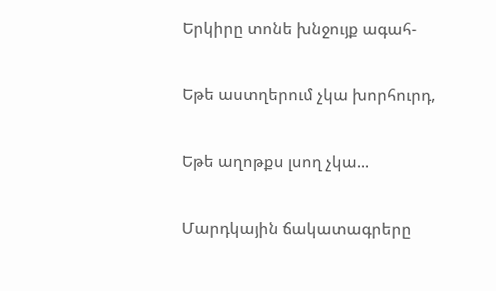Երկիրը տոնե խնջույք ագահ-

Եթե աստղերում չկա խորհուրդ,

Եթե աղոթքս լսող չկա...

Մարդկային ճակատագրերը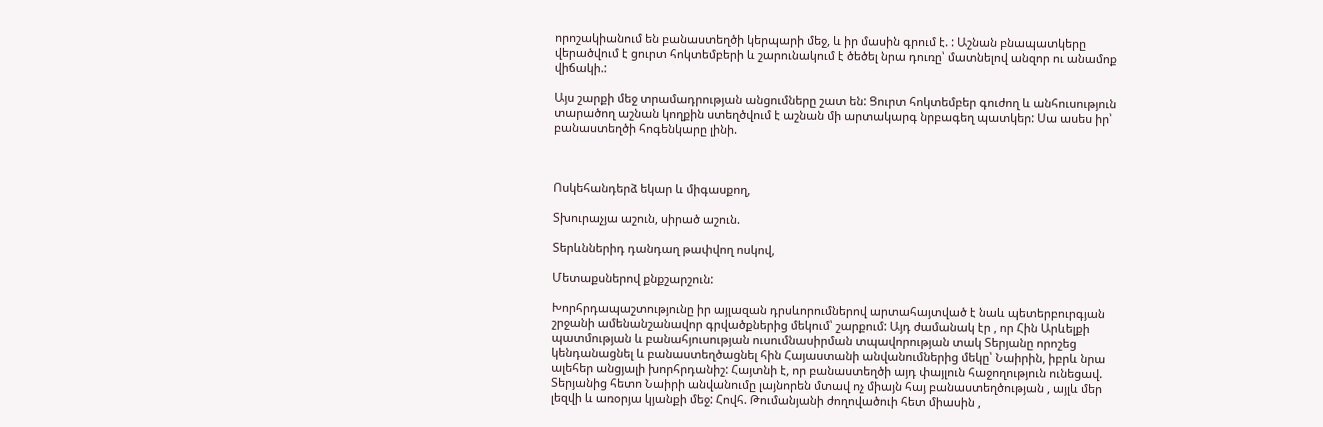որոշակիանում են բանաստեղծի կերպարի մեջ, և իր մասին գրում է. : Աշնան բնապատկերը վերածվում է ցուրտ հոկտեմբերի և շարունակում է ծեծել նրա դուռը՝ մատնելով անզոր ու անամոք վիճակի.:

Այս շարքի մեջ տրամադրության անցումները շատ են: Ցուրտ հոկտեմբեր գուժող և անհուսություն տարածող աշնան կողքին ստեղծվում է աշնան մի արտակարգ նրբագեղ պատկեր: Սա ասես իր՝ բանաստեղծի հոգենկարը լինի.



Ոսկեհանդերձ եկար և միգասքող,

Տխուրաչյա աշուն, սիրած աշուն.

Տերևններիդ դանդաղ թափվող ոսկով,

Մետաքսներով քնքշարշուն:

Խորհրդապաշտությունը իր այլազան դրսևորումներով արտահայտված է նաև պետերբուրգյան շրջանի ամենանշանավոր գրվածքներից մեկում՝ շարքում: Այդ ժամանակ էր , որ Հին Արևելքի պատմության և բանահյուսության ուսումնասիրման տպավորության տակ Տերյանը որոշեց կենդանացնել և բանաստեղծացնել հին Հայաստանի անվանումներից մեկը՝ Նաիրին, իբրև նրա ալեհեր անցյալի խորհրդանիշ: Հայտնի է, որ բանաստեղծի այդ փայլուն հաջողություն ունեցավ. Տերյանից հետո Նաիրի անվանումը լայնորեն մտավ ոչ միայն հայ բանաստեղծության , այլև մեր լեզվի և առօրյա կյանքի մեջ: Հովհ. Թումանյանի ժողովածուի հետ միասին ,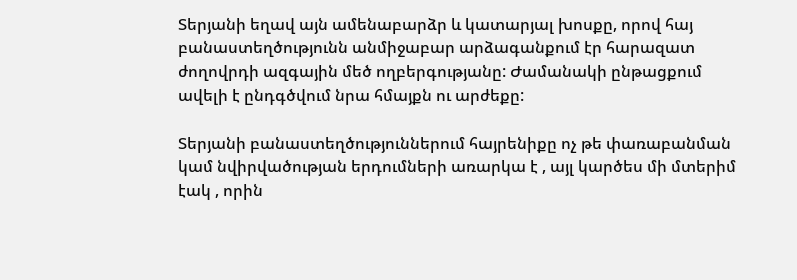Տերյանի եղավ այն ամենաբարձր և կատարյալ խոսքը, որով հայ բանաստեղծությունն անմիջաբար արձագանքում էր հարազատ ժողովրդի ազգային մեծ ողբերգությանը: Ժամանակի ընթացքում ավելի է ընդգծվում նրա հմայքն ու արժեքը:

Տերյանի բանաստեղծություններում հայրենիքը ոչ թե փառաբանման կամ նվիրվածության երդումների առարկա է , այլ կարծես մի մտերիմ էակ , որին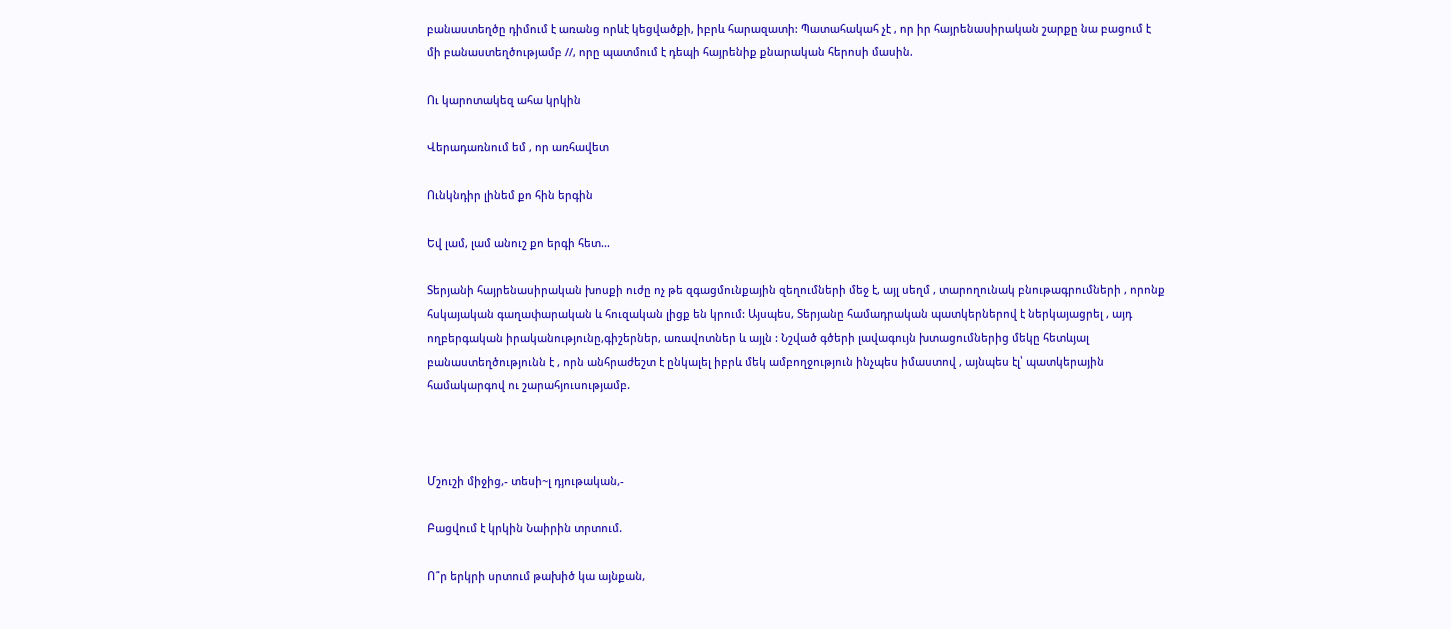բանաստեղծը դիմում է առանց որևէ կեցվածքի, իբրև հարազատի: Պատահակահ չէ , որ իր հայրենասիրական շարքը նա բացում է մի բանաստեղծությամբ //, որը պատմում է դեպի հայրենիք քնարական հերոսի մասին.

Ու կարոտակեզ ահա կրկին

Վերադառնում եմ , որ առհավետ

Ունկնդիր լինեմ քո հին երգին

Եվ լամ, լամ անուշ քո երգի հետ...

Տերյանի հայրենասիրական խոսքի ուժը ոչ թե զգացմունքային զեղումների մեջ է, այլ սեղմ , տարողունակ բնութագրումների , որոնք հսկայական գաղափարական և հուզական լիցք են կրում: Այսպես, Տերյանը համադրական պատկերներով է ներկայացրել , այդ ողբերգական իրականությունը,գիշերներ, առավոտներ և այլն : Նշված գծերի լավագույն խտացումներից մեկը հետևյալ բանաստեղծությունն է , որն անհրաժեշտ է ընկալել իբրև մեկ ամբողջություն ինչպես իմաստով , այնպես էլ՝ պատկերային համակարգով ու շարահյուսությամբ.



Մշուշի միջից,- տեսի~լ դյութական,-

Բացվում է կրկին Նաիրին տրտում.

Ո՞ր երկրի սրտում թախիծ կա այնքան,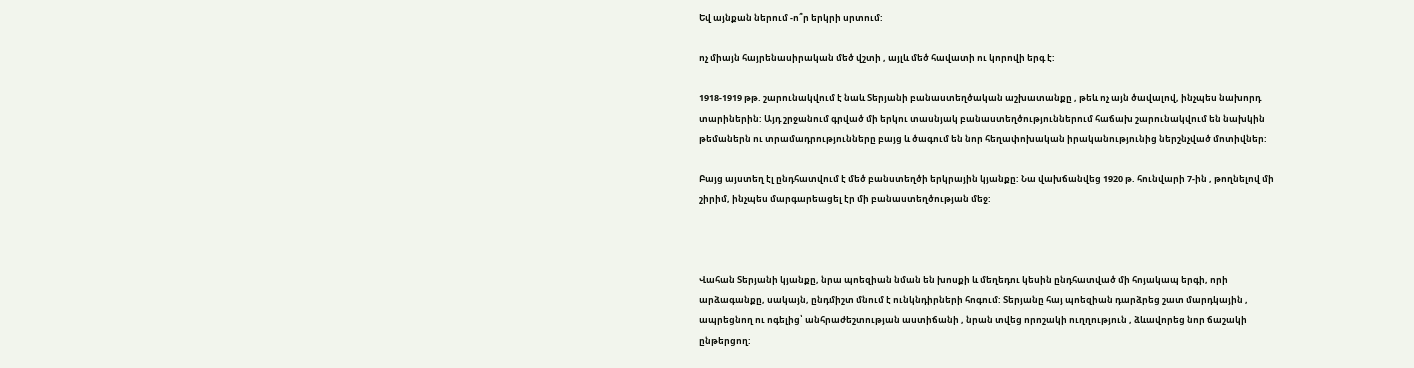Եվ այնքան ներում -ո՞ր երկրի սրտում:

ոչ միայն հայրենասիրական մեծ վշտի , այլև մեծ հավատի ու կորովի երգ է:

1918-1919 թթ. շարունակվում է նաև Տերյանի բանաստեղծական աշխատանքը , թեև ոչ այն ծավալով, ինչպես նախորդ տարիներին: Այդ շրջանում գրված մի երկու տասնյակ բանաստեղծություններում հաճախ շարունակվում են նախկին թեմաներն ու տրամադրությունները բայց և ծագում են նոր հեղափոխական իրականությունից ներշնչված մոտիվներ:

Բայց այստեղ էլ ընդհատվում է մեծ բանստեղծի երկրային կյանքը: Նա վախճանվեց 1920 թ. հունվարի 7-ին , թողնելով մի շիրիմ, ինչպես մարգարեացել էր մի բանաստեղծության մեջ:



Վահան Տերյանի կյանքը, նրա պոեզիան նման են խոսքի և մեղեդու կեսին ընդհատված մի հոյակապ երգի, որի արձագանքը, սակայն, ընդմիշտ մնում է ունկնդիրների հոգում: Տերյանը հայ պոեզիան դարձրեց շատ մարդկային , ապրեցնող ու ոգելից՝ անհրաժեշտության աստիճանի , նրան տվեց որոշակի ուղղություն , ձևավորեց նոր ճաշակի ընթերցող: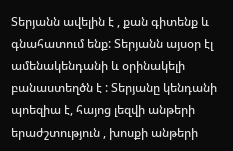Տերյանն ավելին է , քան գիտենք և գնահատում ենք: Տերյանն այսօր էլ ամենակենդանի և օրինակելի բանաստեղծն է : Տերյանը կենդանի պոեզիա է, հայոց լեզվի անթերի երաժշտություն , խոսքի անթերի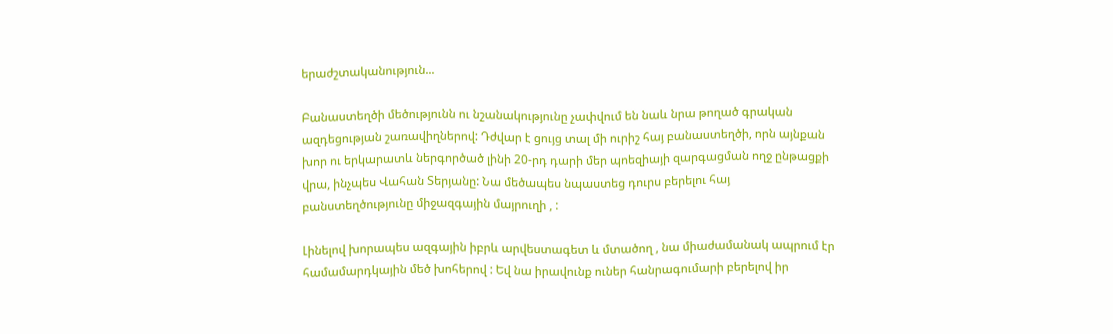երաժշտականություն...

Բանաստեղծի մեծությունն ու նշանակությունը չափվում են նաև նրա թողած գրական ազդեցության շառավիղներով: Դժվար է ցույց տալ մի ուրիշ հայ բանաստեղծի, որն այնքան խոր ու երկարատև ներգործած լինի 20-րդ դարի մեր պոեզիայի զարգացման ողջ ընթացքի վրա, ինչպես Վահան Տերյանը: Նա մեծապես նպաստեց դուրս բերելու հայ բանստեղծությունը միջազգային մայրուղի , :

Լինելով խորապես ազգային իբրև արվեստագետ և մտածող , նա միաժամանակ ապրում էր համամարդկային մեծ խոհերով : Եվ նա իրավունք ուներ հանրագումարի բերելով իր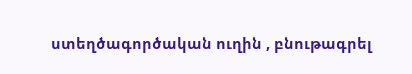ստեղծագործական ուղին , բնութագրել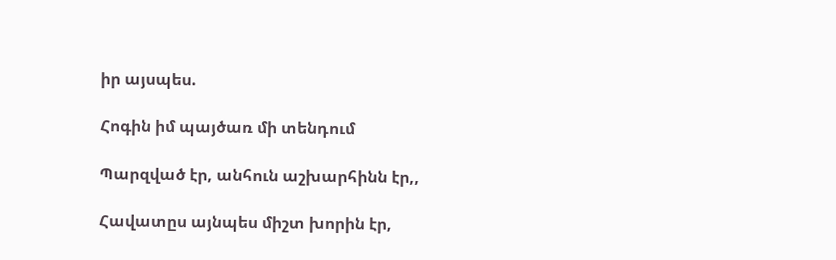իր այսպես.

Հոգին իմ պայծառ մի տենդում

Պարզված էր, անհուն աշխարհինն էր,,

Հավատըս այնպես միշտ խորին էր,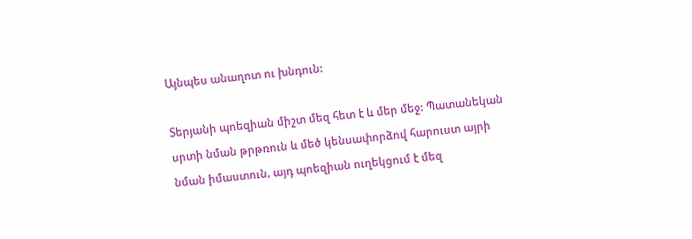Այնպես անաղոտ ու խնդուն:

Տերյանի պոեզիան միշտ մեզ հետ է և մեր մեջ: Պատանեկան սրտի նման թրթռուն և մեծ կենսափորձով հարուստ այրի նման իմաստուն, այդ պոեզիան ուղեկցում է մեզ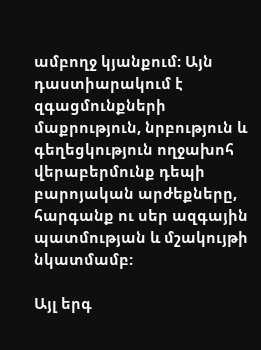ամբողջ կյանքում: Այն դաստիարակում է զգացմունքների մաքրություն, նրբություն և գեղեցկություն ողջախոհ վերաբերմունք դեպի բարոյական արժեքները, հարգանք ու սեր ազգային պատմության և մշակույթի նկատմամբ:

Այլ երգ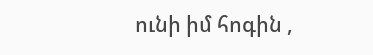ունի իմ հոգին ,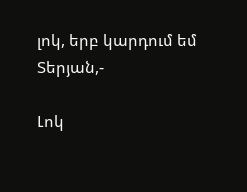լոկ, երբ կարդում եմ Տերյան,-

Լոկ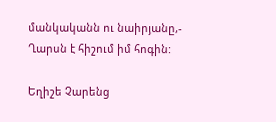մանկականն ու նաիրյանը,- Ղարսն է հիշում իմ հոգին:

Եղիշե Չարենց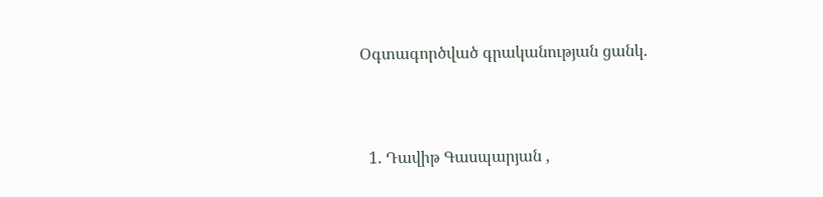Օգտագործված գրականության ցանկ.



  1. Դավիթ Գասպարյան ,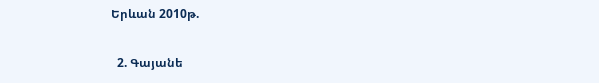Երևան 2010թ.

  2. Գայանե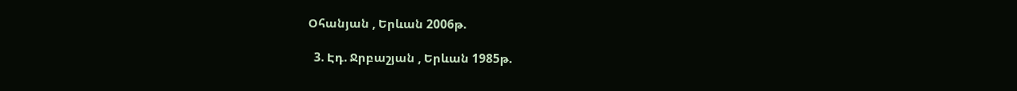Օհանյան , Երևան 2006թ.

  3. Էդ. Ջրբաշյան , Երևան 1985թ.